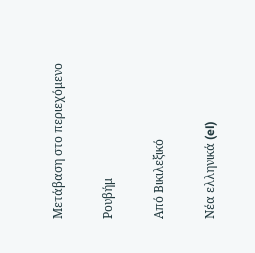Μετάβαση στο περιεχόμενο

Ρουβήμ

Από Βικιλεξικό

Νέα ελληνικά (el)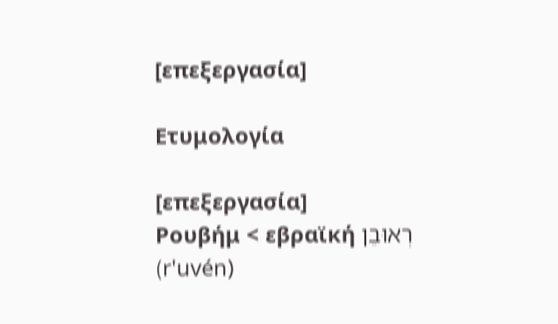[επεξεργασία]

Ετυμολογία

[επεξεργασία]
Ρουβήμ < εβραϊκή רְאוּבֵן (r'uvén)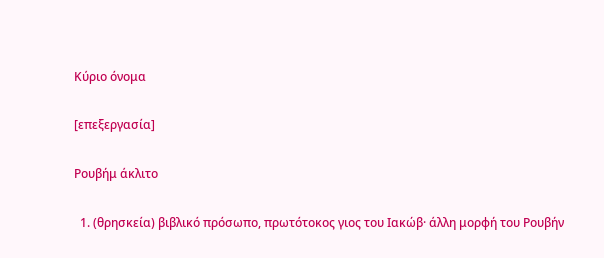Κύριο όνομα

[επεξεργασία]

Ρουβήμ άκλιτο

  1. (θρησκεία) βιβλικό πρόσωπο, πρωτότοκος γιος του Ιακώβ· άλλη μορφή του Ρουβήν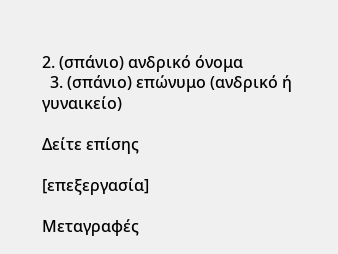2. (σπάνιο) ανδρικό όνομα
  3. (σπάνιο) επώνυμο (ανδρικό ή γυναικείο)

Δείτε επίσης

[επεξεργασία]

Μεταγραφές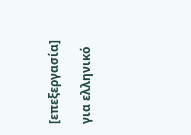[επεξεργασία]

για ελληνικό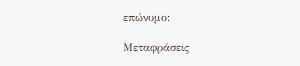επώνυμο:

Μεταφράσεις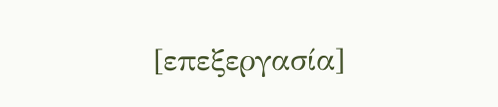[επεξεργασία]